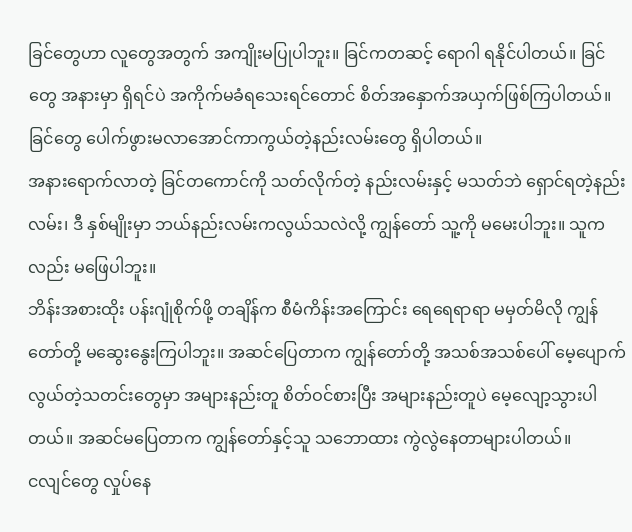ခြင်တွေဟာ လူတွေအတွက် အကျိုးမပြုပါဘူး။ ခြင်ကတဆင့် ရောဂါ ရနိုင်ပါတယ်။ ခြင်တွေ အနားမှာ ရှိရင်ပဲ အကိုက်မခံရသေးရင်တောင် စိတ်အနှောက်အယှက်ဖြစ်ကြပါတယ်။ ခြင်တွေ ပေါက်ဖွားမလာအောင်ကာကွယ်တဲ့နည်းလမ်းတွေ ရှိပါတယ်။
အနားရောက်လာတဲ့ ခြင်တကောင်ကို သတ်လိုက်တဲ့ နည်းလမ်းနှင့် မသတ်ဘဲ ရှောင်ရတဲ့နည်းလမ်း၊ ဒီ နှစ်မျိုးမှာ ဘယ်နည်းလမ်းကလွယ်သလဲလို့ ကျွန်တော် သူ့ကို မမေးပါဘူး။ သူကလည်း မဖြေပါဘူး။
ဘိန်းအစားထိုး ပန်းဂျုံစိုက်ဖို့ တချိန်က စီမံကိန်းအကြောင်း ရေရေရာရာ မမှတ်မိလို ကျွန်တော်တို့ မဆွေးနွေးကြပါဘူး။ အဆင်ပြေတာက ကျွန်တော်တို့ အသစ်အသစ်ပေါ် မေ့ပျောက်လွယ်တဲ့သတင်းတွေမှာ အများနည်းတူ စိတ်ဝင်စားပြီး အများနည်းတူပဲ မေ့လျော့သွားပါတယ်။ အဆင်မပြေတာက ကျွန်တော်နှင့်သူ သဘောထား ကွဲလွဲနေတာများပါတယ်။
ငလျင်တွေ လှုပ်နေ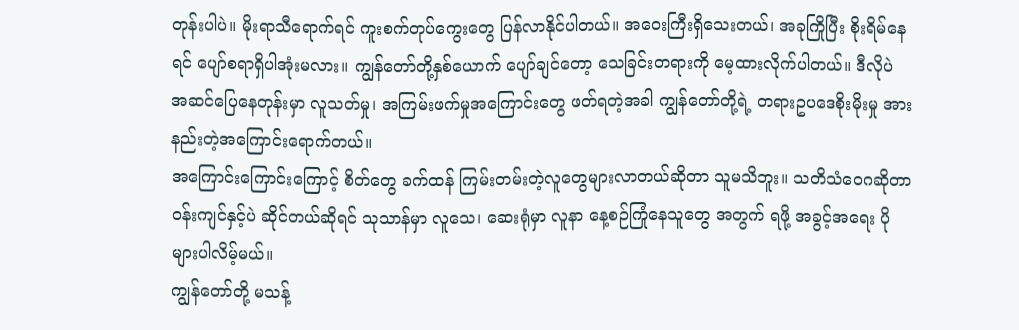တုန်းပါပဲ။ မိုးရာသီရောက်ရင် ကူးစက်တုပ်ကွေးတွေ ပြန်လာနိုင်ပါတယ်။ အဝေးကြီးရှိသေးတယ်၊ အခုကြိုပြီး စိုးရိမ်နေရင် ပျော်စရာရှိပါအုံးမလား။ ကျွန်တော်တို့နှစ်ယောက် ပျော်ချင်တော့ သေခြင်းတရားကို မေ့ထားလိုက်ပါတယ်။ ဒီလိုပဲ အဆင်ပြေနေတုန်းမှာ လူသတ်မှု၊ အကြမ်းဖက်မှုအကြောင်းတွေ ဖတ်ရတဲ့အခါ ကျွန်တော်တို့ရဲ့ တရားဥပဒေစိုးမိုးမှု အားနည်းတဲ့အကြောင်းရောက်တယ်။
အကြောင်းကြောင်းကြောင့် စိတ်တွေ ခက်ထန် ကြမ်းတမ်းတဲ့လူတွေများလာတယ်ဆိုတာ သူမသိဘူး။ သတိသံဝေဂဆိုတာ ဝန်းကျင်နှင့်ပဲ ဆိုင်တယ်ဆိုရင် သုသာန်မှာ လူသေ၊ ဆေးရုံမှာ လူနာ နေ့စဉ်ကြုံနေသူတွေ အတွက် ရဖို့ အခွင့်အရေး ပိုများပါလိမ့်မယ်။
ကျွန်တော်တို့ မသန့်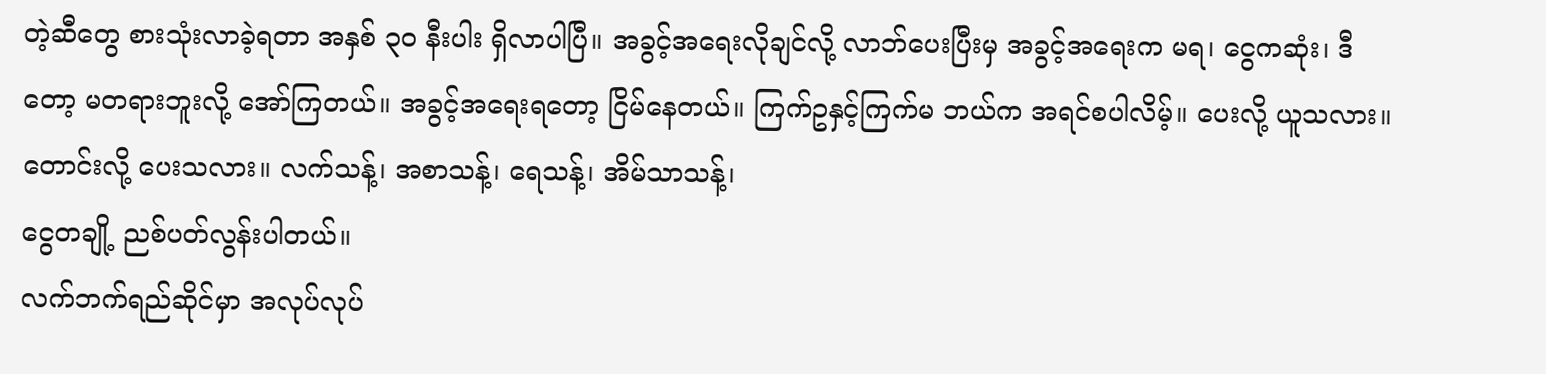တဲ့ဆီတွေ စားသုံးလာခဲ့ရတာ အနှစ် ၃၀ နီးပါး ရှိလာပါပြီ။ အခွင့်အရေးလိုချင်လို့ လာဘ်ပေးပြီးမှ အခွင့်အရေးက မရ၊ ငွေကဆုံး၊ ဒီတော့ မတရားဘူးလို့ အော်ကြတယ်။ အခွင့်အရေးရတော့ ငြိမ်နေတယ်။ ကြက်ဥနှင့်ကြက်မ ဘယ်က အရင်စပါလိမ့်။ ပေးလို့ ယူသလား။ တောင်းလို့ ပေးသလား။ လက်သန့်၊ အစာသန့်၊ ရေသန့်၊ အိမ်သာသန့်၊
ငွေတချို့ ညစ်ပတ်လွန်းပါတယ်။
လက်ဘက်ရည်ဆိုင်မှာ အလုပ်လုပ်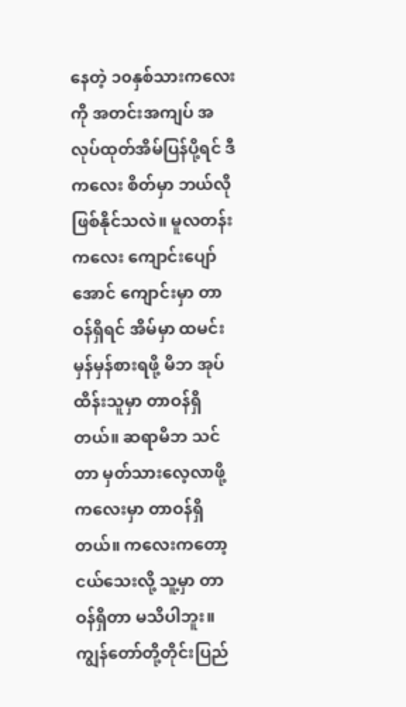နေတဲ့ ၁၀နှစ်သားကလေးကို အတင်းအကျပ် အလုပ်ထုတ်အိမ်ပြန်ပို့ရင် ဒီကလေး စိတ်မှာ ဘယ်လို ဖြစ်နိုင်သလဲ။ မူလတန်းကလေး ကျောင်းပျော်အောင် ကျောင်းမှာ တာဝန်ရှိရင် အိမ်မှာ ထမင်းမှန်မှန်စားရဖို့ မိဘ အုပ်ထိန်းသူမှာ တာဝန်ရှိတယ်။ ဆရာမိဘ သင်တာ မှတ်သားလေ့လာဖို့ ကလေးမှာ တာဝန်ရှိတယ်။ ကလေးကတော့ ငယ်သေးလို့ သူ့မှာ တာဝန်ရှိတာ မသိပါဘူး။
ကျွန်တော်တို့တိုင်းပြည်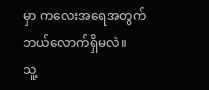မှာ ကလေးအရေအတွက် ဘယ်လောက်ရှိမလဲ။
သူ့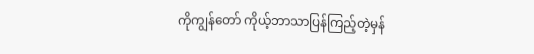ကိုကျွန်တော် ကိုယ့်ဘာသာပြန်ကြည့်တဲ့မှန်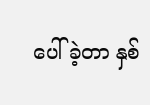ပေါ်ခဲ့တာ နှစ်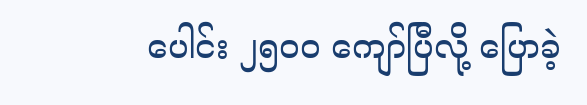ပေါင်း ၂၅၀၀ ကျော်ပြီလို့ ပြောခဲ့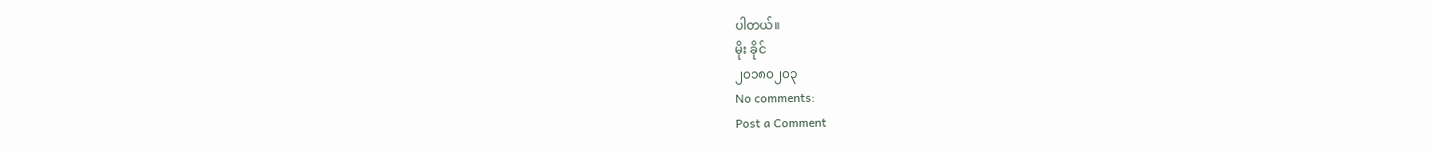ပါတယ်။
မိုး ခိုင်
၂၀၁၈၀၂၀၃
No comments:
Post a Comment